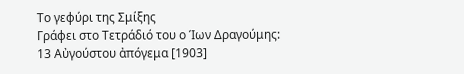Το γεφύρι της Σμίξης
Γράφει στο Τετράδιό του ο Ίων Δραγούμης:
13 Αὐγούστου ἀπόγεμα [1903]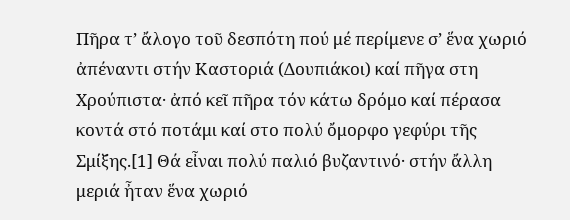Πῆρα τ’ ἄλογο τοῦ δεσπότη πού μέ περίμενε σ’ ἕνα χωριό ἀπέναντι στήν Καστοριά (Δουπιάκοι) καί πῆγα στη Χρούπιστα· ἀπό κεῖ πῆρα τόν κάτω δρόμο καί πέρασα κοντά στό ποτάμι καί στο πολύ ὄμορφο γεφύρι τῆς Σμίξης.[1] Θά εἶναι πολύ παλιό βυζαντινό· στήν ἄλλη μεριά ἦταν ἕνα χωριό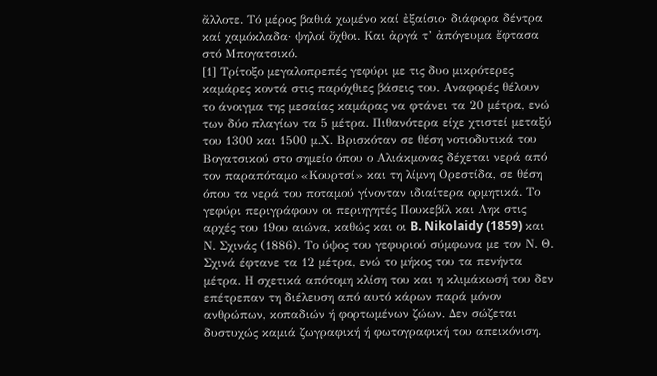ἄλλοτε. Τό μέρος βαθιά χωμένο καί ἐξαίσιο· διάφορα δέντρα καί χαμόκλαδα· ψηλοί ὄχθοι. Και ἀργά τ’ ἀπόγευμα ἔφτασα στό Μπογατσικό.
[1] Τρίτοξο μεγαλοπρεπές γεφύρι με τις δυο μικρότερες καμάρες κοντά στις παρόχθιες βάσεις του. Αναφορές θέλουν το άνοιγμα της μεσαίας καμάρας να φτάνει τα 20 μέτρα, ενώ των δύο πλαγίων τα 5 μέτρα. Πιθανότερα είχε χτιστεί μεταξύ του 1300 και 1500 μ.Χ. Βρισκόταν σε θέση νοτιοδυτικά του Βογατσικού στο σημείο όπου ο Αλιάκμονας δέχεται νερά από τον παραπόταμο «Κουρτσί» και τη λίμνη Ορεστίδα, σε θέση όπου τα νερά του ποταμού γίνονταν ιδιαίτερα ορμητικά. Το γεφύρι περιγράφουν οι περιηγητές Πουκεβίλ και Ληκ στις αρχές του 19ου αιώνα, καθώς και οι B. Nikolaidy (1859) και Ν. Σχινάς (1886). Το ύψος του γεφυριού σύμφωνα με τον Ν. Θ. Σχινά έφτανε τα 12 μέτρα, ενώ το μήκος του τα πενήντα μέτρα. Η σχετικά απότομη κλίση του και η κλιμάκωσή του δεν επέτρεπαν τη διέλευση από αυτό κάρων παρά μόνον ανθρώπων, κοπαδιών ή φορτωμένων ζώων. Δεν σώζεται δυστυχώς καμιά ζωγραφική ή φωτογραφική του απεικόνιση.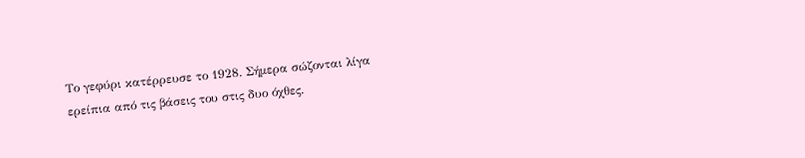Το γεφύρι κατέρρευσε το 1928. Σήμερα σώζονται λίγα ερείπια από τις βάσεις του στις δυο όχθες.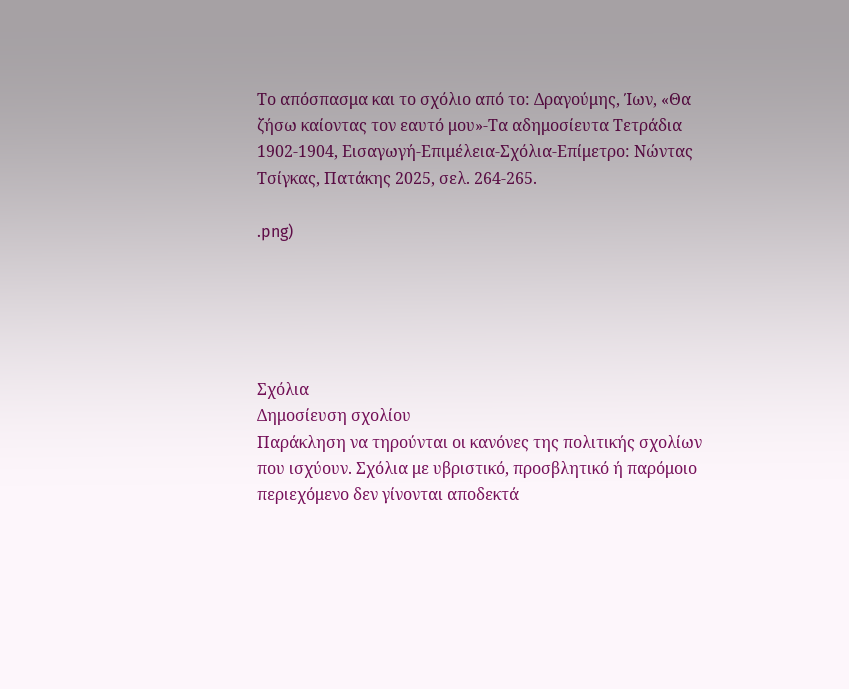Το απόσπασμα και το σχόλιο από το: Δραγούμης, Ίων, «Θα ζήσω καίοντας τον εαυτό μου»-Τα αδημοσίευτα Τετράδια 1902-1904, Εισαγωγή-Επιμέλεια-Σχόλια-Επίμετρο: Νώντας Τσίγκας, Πατάκης 2025, σελ. 264-265.

.png)





Σχόλια
Δημοσίευση σχολίου
Παράκληση να τηρούνται οι κανόνες της πολιτικής σχολίων που ισχύουν. Σχόλια με υβριστικό, προσβλητικό ή παρόμοιο περιεχόμενο δεν γίνονται αποδεκτά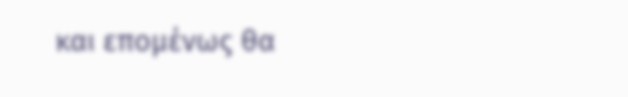και επομένως θα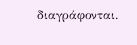διαγράφονται.